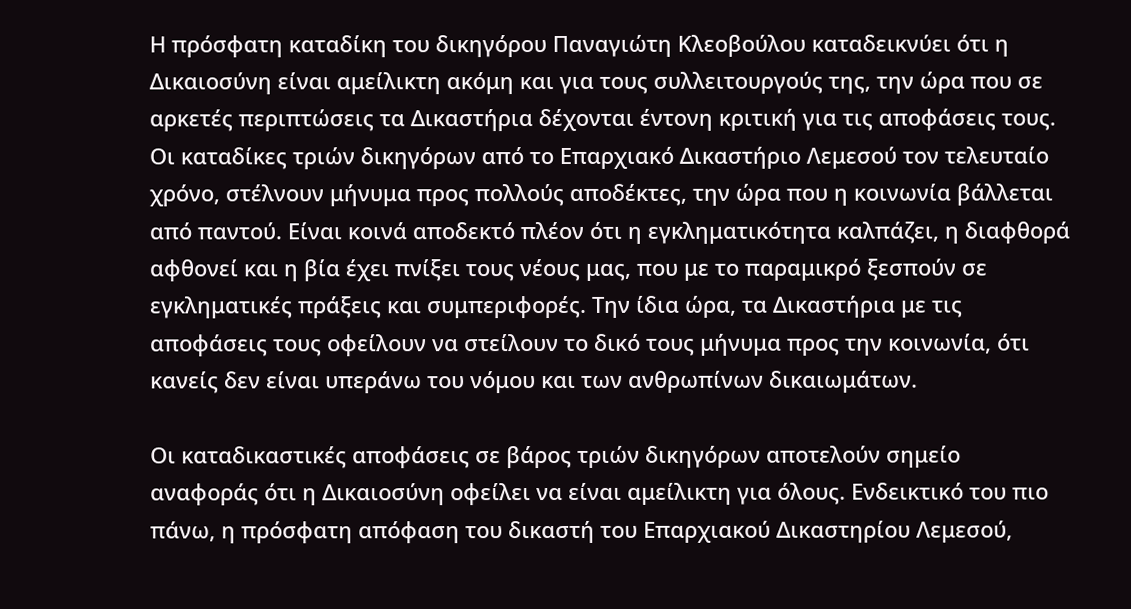Η πρόσφατη καταδίκη του δικηγόρου Παναγιώτη Κλεοβούλου καταδεικνύει ότι η Δικαιοσύνη είναι αμείλικτη ακόμη και για τους συλλειτουργούς της, την ώρα που σε αρκετές περιπτώσεις τα Δικαστήρια δέχονται έντονη κριτική για τις αποφάσεις τους. Οι καταδίκες τριών δικηγόρων από το Επαρχιακό Δικαστήριο Λεμεσού τον τελευταίο χρόνο, στέλνουν μήνυμα προς πολλούς αποδέκτες, την ώρα που η κοινωνία βάλλεται από παντού. Είναι κοινά αποδεκτό πλέον ότι η εγκληματικότητα καλπάζει, η διαφθορά αφθονεί και η βία έχει πνίξει τους νέους μας, που με το παραμικρό ξεσπούν σε εγκληματικές πράξεις και συμπεριφορές. Την ίδια ώρα, τα Δικαστήρια με τις αποφάσεις τους οφείλουν να στείλουν το δικό τους μήνυμα προς την κοινωνία, ότι κανείς δεν είναι υπεράνω του νόμου και των ανθρωπίνων δικαιωμάτων.

Οι καταδικαστικές αποφάσεις σε βάρος τριών δικηγόρων αποτελούν σημείο αναφοράς ότι η Δικαιοσύνη οφείλει να είναι αμείλικτη για όλους. Ενδεικτικό του πιο πάνω, η πρόσφατη απόφαση του δικαστή του Επαρχιακού Δικαστηρίου Λεμεσού,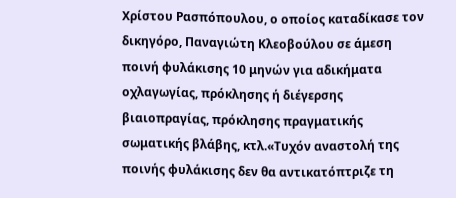Χρίστου Ρασπόπουλου, ο οποίος καταδίκασε τον δικηγόρο, Παναγιώτη Κλεοβούλου σε άμεση ποινή φυλάκισης 10 μηνών για αδικήματα οχλαγωγίας, πρόκλησης ή διέγερσης βιαιοπραγίας, πρόκλησης πραγματικής σωματικής βλάβης, κτλ.«Τυχόν αναστολή της ποινής φυλάκισης δεν θα αντικατόπτριζε τη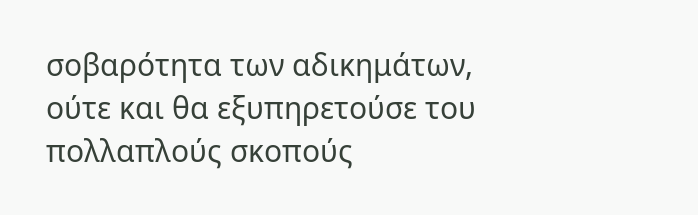σοβαρότητα των αδικημάτων, ούτε και θα εξυπηρετούσε του πολλαπλούς σκοπούς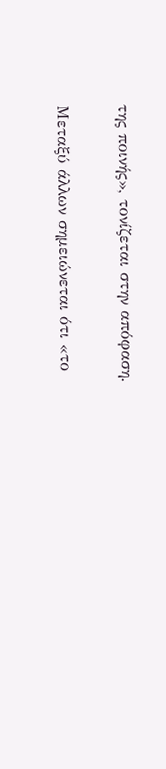της ποινής», τονίζεται στην απόφαση.

Μεταξύ άλλων σημειώνεται ότι «το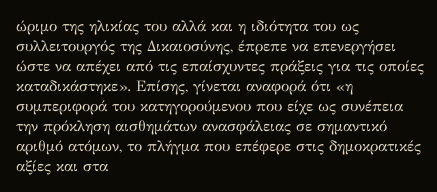ώριμο της ηλικίας του αλλά και η ιδιότητα του ως συλλειτουργός της Δικαιοσύνης, έπρεπε να επενεργήσει ώστε να απέχει από τις επαίσχυντες πράξεις για τις οποίες καταδικάστηκε». Επίσης, γίνεται αναφορά ότι «η συμπεριφορά του κατηγορούμενου που είχε ως συνέπεια την πρόκληση αισθημάτων ανασφάλειας σε σημαντικό αριθμό ατόμων, το πλήγμα που επέφερε στις δημοκρατικές αξίες και στα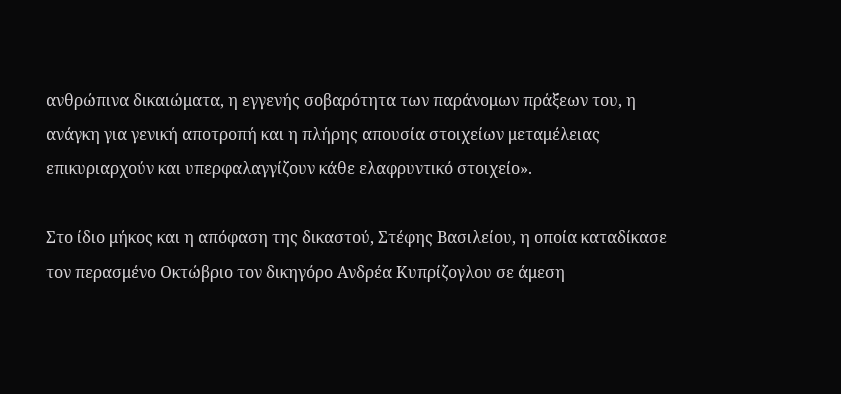ανθρώπινα δικαιώματα, η εγγενής σοβαρότητα των παράνομων πράξεων του, η ανάγκη για γενική αποτροπή και η πλήρης απουσία στοιχείων μεταμέλειας επικυριαρχούν και υπερφαλαγγίζουν κάθε ελαφρυντικό στοιχείο».

Στο ίδιο μήκος και η απόφαση της δικαστού, Στέφης Βασιλείου, η οποία καταδίκασε τον περασμένο Οκτώβριο τον δικηγόρο Ανδρέα Κυπρίζογλου σε άμεση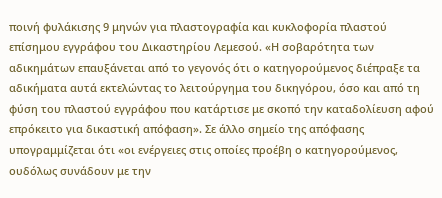ποινή φυλάκισης 9 μηνών για πλαστογραφία και κυκλοφορία πλαστού επίσημου εγγράφου του Δικαστηρίου Λεμεσού. «Η σοβαρότητα των αδικημάτων επαυξάνεται από το γεγονός ότι ο κατηγορούμενος διέπραξε τα αδικήματα αυτά εκτελώντας το λειτούργημα του δικηγόρου, όσο και από τη φύση του πλαστού εγγράφου που κατάρτισε με σκοπό την καταδολίευση αφού επρόκειτο για δικαστική απόφαση». Σε άλλο σημείο της απόφασης υπογραμμίζεται ότι «οι ενέργειες στις οποίες προέβη ο κατηγορούμενος, ουδόλως συνάδουν με την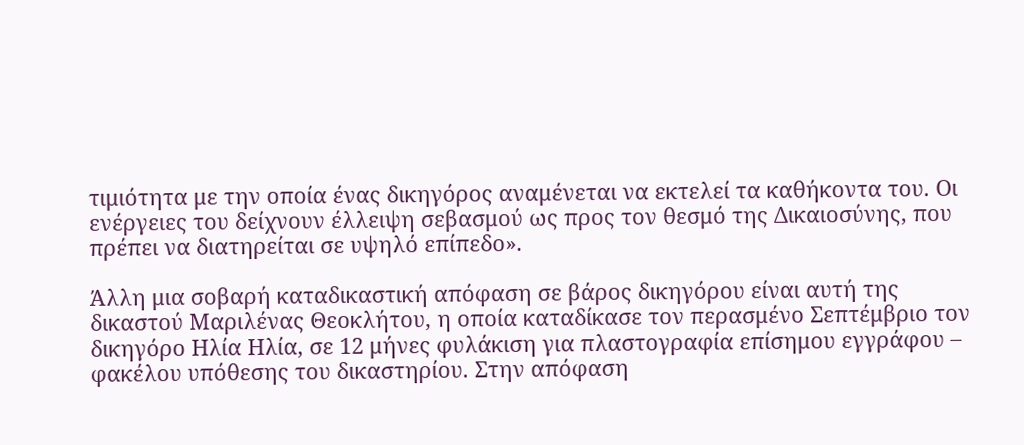τιμιότητα με την οποία ένας δικηγόρος αναμένεται να εκτελεί τα καθήκοντα του. Οι ενέργειες του δείχνουν έλλειψη σεβασμού ως προς τον θεσμό της Δικαιοσύνης, που πρέπει να διατηρείται σε υψηλό επίπεδο».

Άλλη μια σοβαρή καταδικαστική απόφαση σε βάρος δικηγόρου είναι αυτή της δικαστού Μαριλένας Θεοκλήτου, η οποία καταδίκασε τον περασμένο Σεπτέμβριο τον δικηγόρο Ηλία Ηλία, σε 12 μήνες φυλάκιση για πλαστογραφία επίσημου εγγράφου – φακέλου υπόθεσης του δικαστηρίου. Στην απόφαση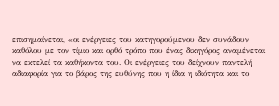επισημαίνεται, «οι ενέργειες του κατηγορούμενου δεν συνάδουν καθόλου με τον τίμιο και ορθό τρόπο που ένας δικηγόρος αναμένεται να εκτελεί τα καθήκοντα του. Οι ενέργειες του δείχνουν παντελή αδιαφορία για το βάρος της ευθύνης που η ίδια η ιδιότητα και το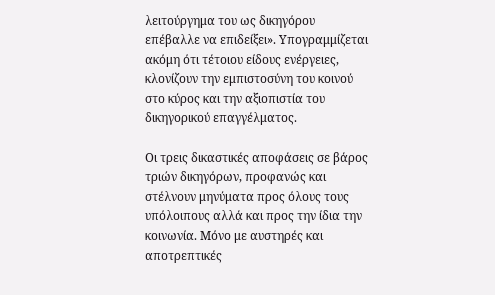λειτούργημα του ως δικηγόρου επέβαλλε να επιδείξει». Υπογραμμίζεται ακόμη ότι τέτοιου είδους ενέργειες, κλονίζουν την εμπιστοσύνη του κοινού στο κύρος και την αξιοπιστία του δικηγορικού επαγγέλματος.

Οι τρεις δικαστικές αποφάσεις σε βάρος τριών δικηγόρων, προφανώς και στέλνουν μηνύματα προς όλους τους υπόλοιπους αλλά και προς την ίδια την κοινωνία. Μόνο με αυστηρές και αποτρεπτικές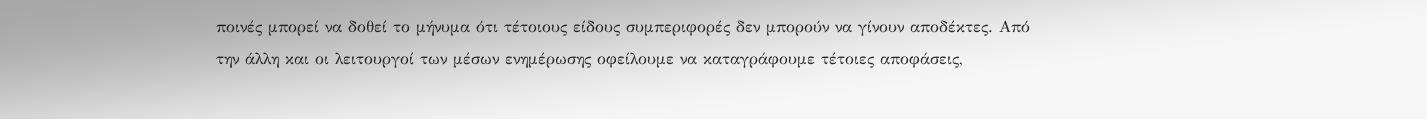ποινές μπορεί να δοθεί το μήνυμα ότι τέτοιους είδους συμπεριφορές δεν μπορούν να γίνουν αποδέκτες. Από την άλλη και οι λειτουργοί των μέσων ενημέρωσης οφείλουμε να καταγράφουμε τέτοιες αποφάσεις,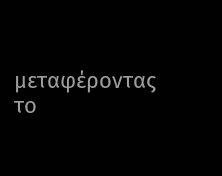μεταφέροντας το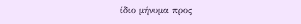ίδιο μήνυμα προς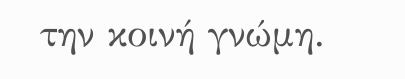την κοινή γνώμη.